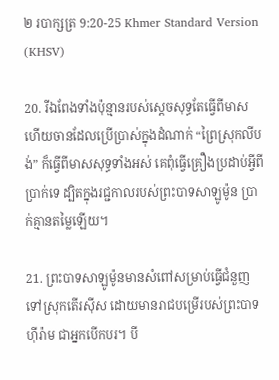២ របាក្សត្រ 9:20-25 Khmer Standard Version (KHSV)

20. រីឯពែងទាំងប៉ុន្មានរបស់ស្ដេចសុទ្ធតែធ្វើពីមាស ហើយចានដែលប្រើ‌ប្រាស់ក្នុងដំណាក់ “ព្រៃស្រុកលីបង់” ក៏ធ្វើពីមាសសុទ្ធទាំងអស់ គេពុំធ្វើគ្រឿងប្រដាប់អ្វីពីប្រាក់ទេ ដ្បិតក្នុងរជ្ជ‌កាលរបស់ព្រះ‌បាទសាឡូម៉ូន ប្រាក់គ្មានតម្លៃឡើយ។

21. ព្រះ‌បាទសាឡូម៉ូនមានសំពៅសម្រាប់ធ្វើជំនួញទៅស្រុកតើរ‌ស៊ីស ដោយមានរាជបម្រើរបស់ព្រះ‌បាទហ៊ីរ៉ាម ជាអ្នកបើកបរ។ បី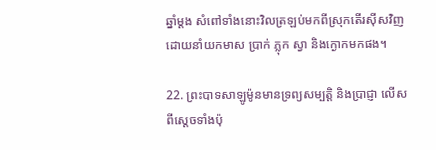ឆ្នាំម្ដង សំពៅទាំងនោះវិលត្រឡប់មកពីស្រុកតើរ‌ស៊ីសវិញ ដោយនាំយកមាស ប្រាក់ ភ្លុក ស្វា និងក្ងោកមកផង។

22. ព្រះ‌បាទសាឡូម៉ូនមានទ្រព្យសម្បត្តិ និងប្រាជ្ញា លើសពីស្ដេចទាំងប៉ុ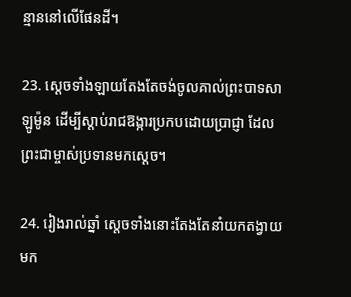ន្មាននៅលើផែនដី។

23. ស្ដេចទាំង‌ឡាយតែងតែចង់ចូលគាល់ព្រះ‌បាទសាឡូម៉ូន ដើម្បីស្ដាប់រាជ‌ឱង្ការប្រកបដោយប្រាជ្ញា ដែលព្រះ‌ជាម្ចាស់ប្រទានមកស្ដេច។

24. រៀងរាល់ឆ្នាំ ស្ដេចទាំងនោះតែងតែនាំយកតង្វាយមក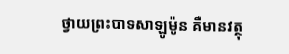ថ្វាយព្រះ‌បាទសាឡូម៉ូន គឺមានវត្ថុ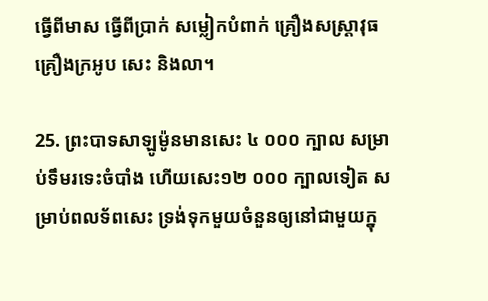ធ្វើពីមាស ធ្វើពីប្រាក់ សម្លៀក‌បំពាក់ គ្រឿងសស្ត្រា‌វុធ គ្រឿងក្រអូប សេះ និងលា។

25. ព្រះ‌បាទសាឡូម៉ូនមានសេះ ៤ ០០០ ក្បាល សម្រាប់ទឹមរទេះចំបាំង ហើយសេះ១២ ០០០ ក្បាលទៀត សម្រាប់ពលទ័ពសេះ ទ្រង់ទុកមួយចំនួនឲ្យនៅជាមួយក្នុ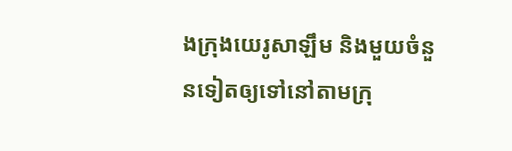ងក្រុងយេរូ‌សាឡឹម និងមួយចំនួនទៀតឲ្យទៅនៅតាមក្រុ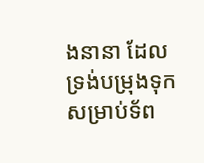ងនានា ដែលទ្រង់បម្រុងទុកសម្រាប់ទ័ព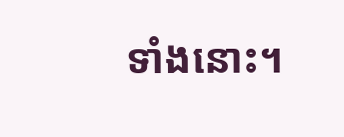ទាំងនោះ។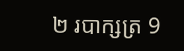២ របាក្សត្រ 9